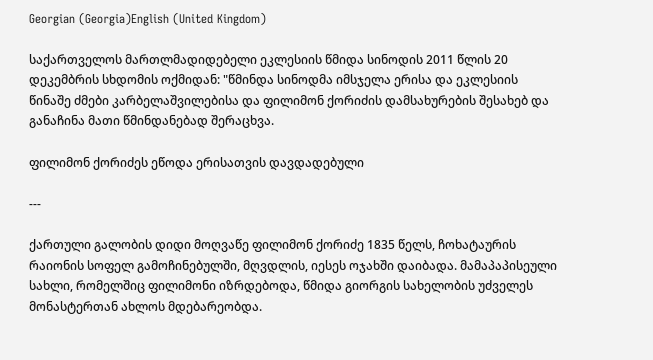Georgian (Georgia)English (United Kingdom)

საქართველოს მართლმადიდებელი ეკლესიის წმიდა სინოდის 2011 წლის 20 დეკემბრის სხდომის ოქმიდან: "წმინდა სინოდმა იმსჯელა ერისა და ეკლესიის წინაშე ძმები კარბელაშვილებისა და ფილიმონ ქორიძის დამსახურების შესახებ და განაჩინა მათი წმინდანებად შერაცხვა.

ფილიმონ ქორიძეს ეწოდა ერისათვის დავდადებული

---

ქართული გალობის დიდი მოღვაწე ფილიმონ ქორიძე 1835 წელს, ჩოხატაურის რაიონის სოფელ გამოჩინებულში, მღვდლის, იესეს ოჯახში დაიბადა. მამაპაპისეული სახლი, რომელშიც ფილიმონი იზრდებოდა, წმიდა გიორგის სახელობის უძველეს მონასტერთან ახლოს მდებარეობდა.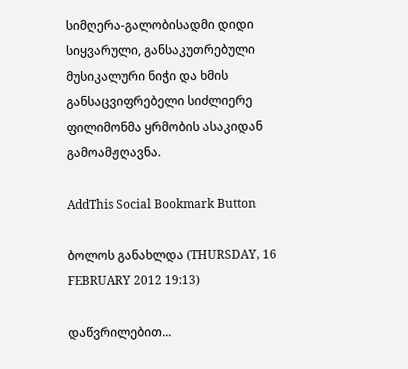სიმღერა-გალობისადმი დიდი სიყვარული, განსაკუთრებული მუსიკალური ნიჭი და ხმის განსაცვიფრებელი სიძლიერე ფილიმონმა ყრმობის ასაკიდან გამოამჟღავნა.

AddThis Social Bookmark Button

ბოლოს განახლდა (THURSDAY, 16 FEBRUARY 2012 19:13)

დაწვრილებით...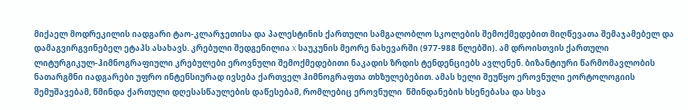მიქაელ მოდრეკილის იადგარი ტაო-კლარჯეთისა და პალესტინის ქართული სამგალობლო სკოლების შემოქმედებით მიღწევათა შემაჯამებელ და დამაგვირგვინებელ ეტაპს ასახავს. კრებული შედგენილია X საუკუნის მეორე ნახევარში (977-988 წლებში). ამ დროისთვის ქართული ლიტურგიკულ-ჰიმნოგრაფიული კრებულები ეროვნული შემოქმედებითი ნაკადის ზრდის ტენდენციებს ავლენენ. ბიზანტიური წარმომავლობის ნათარგმნი იადგარები უფრო ინტენსიურად ივსება ქართველ ჰიმნოგრაფთა თხზულებებით. ამას ხელი შეუწყო ეროვნული ეორტოლოგიის შემუშავებამ, წმინდა ქართული დღესასწაულების დაწესებამ, რომლებიც ეროვნული  წმინდანების ხსენებასა და სხვა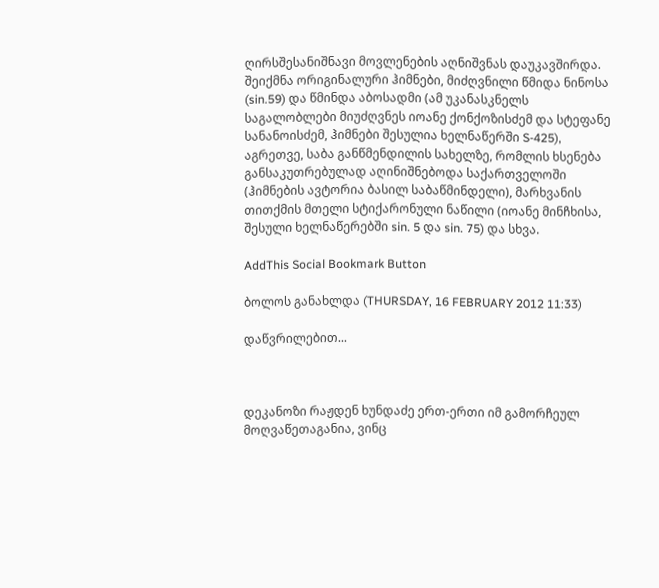ღირსშესანიშნავი მოვლენების აღნიშვნას დაუკავშირდა. შეიქმნა ორიგინალური ჰიმნები, მიძღვნილი წმიდა ნინოსა (sin.59) და წმინდა აბოსადმი (ამ უკანასკნელს საგალობლები მიუძღვნეს იოანე ქონქოზისძემ და სტეფანე სანანოისძემ, ჰიმნები შესულია ხელნაწერში S-425), აგრეთვე, საბა განწმენდილის სახელზე, რომლის ხსენება განსაკუთრებულად აღინიშნებოდა საქართველოში (ჰიმნების ავტორია ბასილ საბაწმინდელი), მარხვანის თითქმის მთელი სტიქარონული ნაწილი (იოანე მინჩხისა, შესული ხელნაწერებში sin. 5 და sin. 75) და სხვა.

AddThis Social Bookmark Button

ბოლოს განახლდა (THURSDAY, 16 FEBRUARY 2012 11:33)

დაწვრილებით...



დეკანოზი რაჟდენ ხუნდაძე ერთ-ერთი იმ გამორჩეულ მოღვაწეთაგანია, ვინც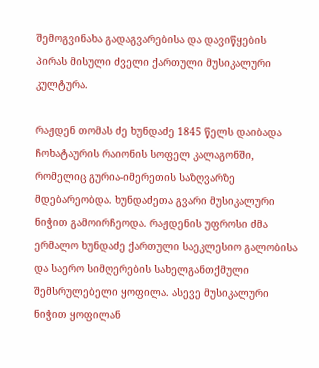შემოგვინახა გადაგვარებისა და დავიწყების პირას მისული ძველი ქართული მუსიკალური კულტურა.

რაჟდენ თომას ძე ხუნდაძე 1845 წელს დაიბადა ჩოხატაურის რაიონის სოფელ კალაგონში, რომელიც გურია-იმერეთის საზღვარზე მდებარეობდა. ხუნდაძეთა გვარი მუსიკალური ნიჭით გამოირჩეოდა. რაჟდენის უფროსი ძმა ერმალო ხუნდაძე ქართული საეკლესიო გალობისა და საერო სიმღერების სახელგანთქმული შემსრულებელი ყოფილა. ასევე მუსიკალური ნიჭით ყოფილან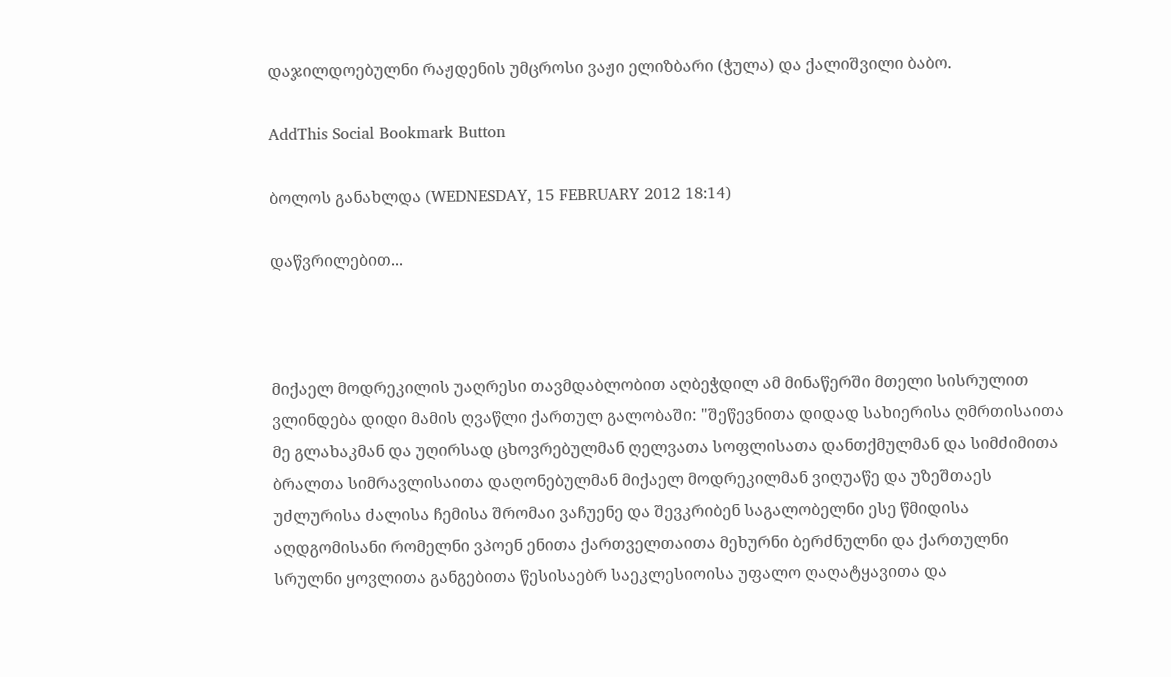დაჯილდოებულნი რაჟდენის უმცროსი ვაჟი ელიზბარი (ჭულა) და ქალიშვილი ბაბო.

AddThis Social Bookmark Button

ბოლოს განახლდა (WEDNESDAY, 15 FEBRUARY 2012 18:14)

დაწვრილებით...



მიქაელ მოდრეკილის უაღრესი თავმდაბლობით აღბეჭდილ ამ მინაწერში მთელი სისრულით ვლინდება დიდი მამის ღვაწლი ქართულ გალობაში: "შეწევნითა დიდად სახიერისა ღმრთისაითა მე გლახაკმან და უღირსად ცხოვრებულმან ღელვათა სოფლისათა დანთქმულმან და სიმძიმითა ბრალთა სიმრავლისაითა დაღონებულმან მიქაელ მოდრეკილმან ვიღუაწე და უზეშთაეს უძლურისა ძალისა ჩემისა შრომაი ვაჩუენე და შევკრიბენ საგალობელნი ესე წმიდისა აღდგომისანი რომელნი ვპოენ ენითა ქართველთაითა მეხურნი ბერძნულნი და ქართულნი სრულნი ყოვლითა განგებითა წესისაებრ საეკლესიოისა უფალო ღაღატყავითა და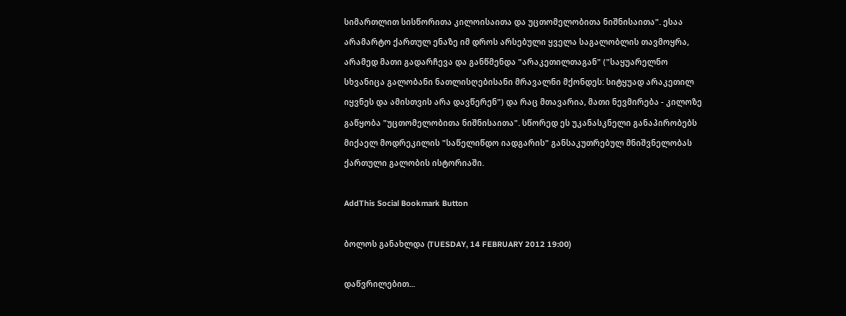სიმართლით სისწორითა კილოისაითა და უცთომელობითა ნიშნისაითა". ესაა არამარტო ქართულ ენაზე იმ დროს არსებული ყველა საგალობლის თავმოყრა, არამედ მათი გადარჩევა და განწმენდა "არაკეთილთაგან" ("საყუარელნო სხვანიცა გალობანი ნათლისღებისანი მრავალნი მქონდეს: სიტყუად არაკეთილ იყვნეს და ამისთვის არა დავწერენ") და რაც მთავარია, მათი ნევმირება - კილოზე გაწყობა "უცთომელობითა ნიშნისაითა". სწორედ ეს უკანასკნელი განაპირობებს მიქაელ მოდრეკილის "საწელიწდო იადგარის" განსაკუთრებულ მნიშვნელობას ქართული გალობის ისტორიაში.

AddThis Social Bookmark Button

ბოლოს განახლდა (TUESDAY, 14 FEBRUARY 2012 19:00)

დაწვრილებით...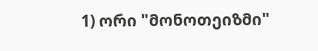1) ორი "მონოთეიზმი"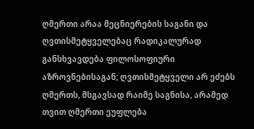ღმერთი არაა მეცნიერების საგანი და ღვთისმეტყველებაც რადიკალურად განსხვავდება ფილოსოფიური აზროვნებისაგან; ღვთისმეტყველი არ ეძებს ღმერთს, მსგავსად რაიმე საგნისა, არამედ თვით ღმერთი ეუფლება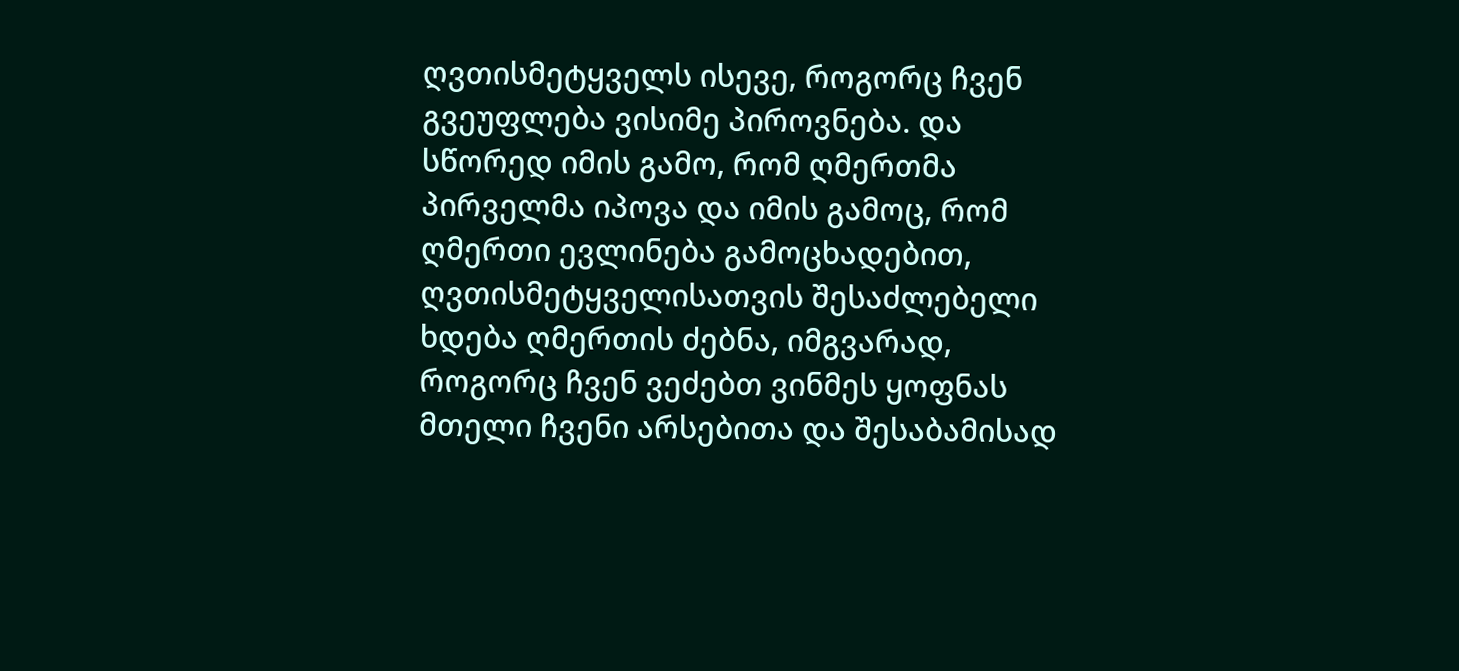ღვთისმეტყველს ისევე, როგორც ჩვენ გვეუფლება ვისიმე პიროვნება. და სწორედ იმის გამო, რომ ღმერთმა პირველმა იპოვა და იმის გამოც, რომ ღმერთი ევლინება გამოცხადებით, ღვთისმეტყველისათვის შესაძლებელი ხდება ღმერთის ძებნა, იმგვარად, როგორც ჩვენ ვეძებთ ვინმეს ყოფნას მთელი ჩვენი არსებითა და შესაბამისად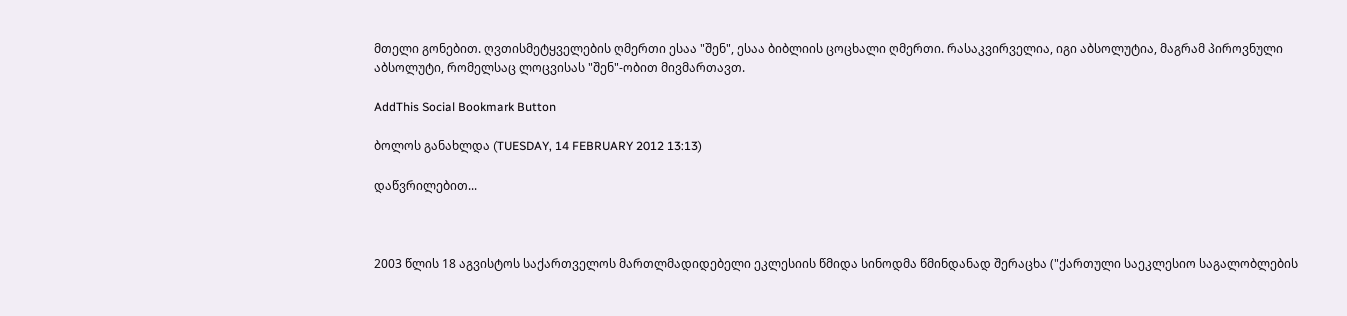მთელი გონებით. ღვთისმეტყველების ღმერთი ესაა "შენ", ესაა ბიბლიის ცოცხალი ღმერთი. რასაკვირველია, იგი აბსოლუტია, მაგრამ პიროვნული აბსოლუტი, რომელსაც ლოცვისას "შენ"-ობით მივმართავთ.

AddThis Social Bookmark Button

ბოლოს განახლდა (TUESDAY, 14 FEBRUARY 2012 13:13)

დაწვრილებით...



2003 წლის 18 აგვისტოს საქართველოს მართლმადიდებელი ეკლესიის წმიდა სინოდმა წმინდანად შერაცხა ("ქართული საეკლესიო საგალობლების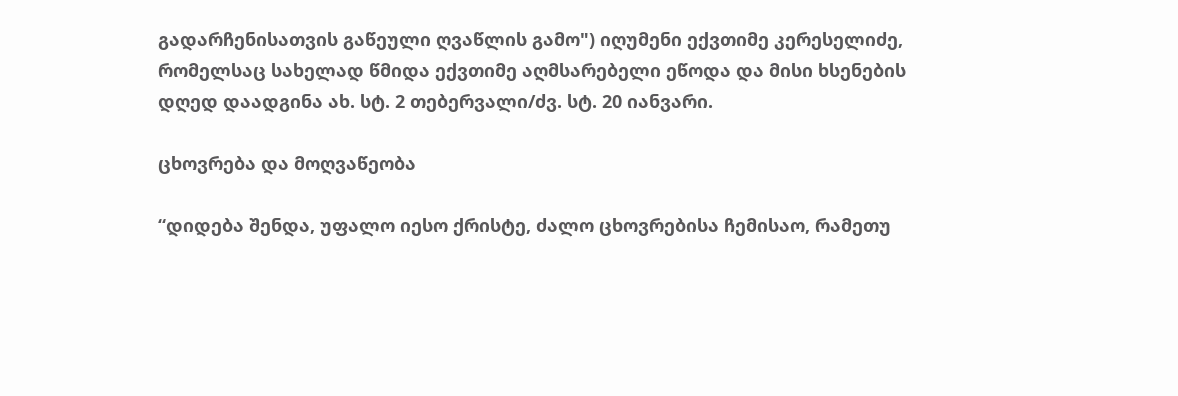გადარჩენისათვის გაწეული ღვაწლის გამო") იღუმენი ექვთიმე კერესელიძე, რომელსაც სახელად წმიდა ექვთიმე აღმსარებელი ეწოდა და მისი ხსენების დღედ დაადგინა ახ. სტ. 2 თებერვალი/ძვ. სტ. 20 იანვარი.

ცხოვრება და მოღვაწეობა

“დიდება შენდა, უფალო იესო ქრისტე, ძალო ცხოვრებისა ჩემისაო, რამეთუ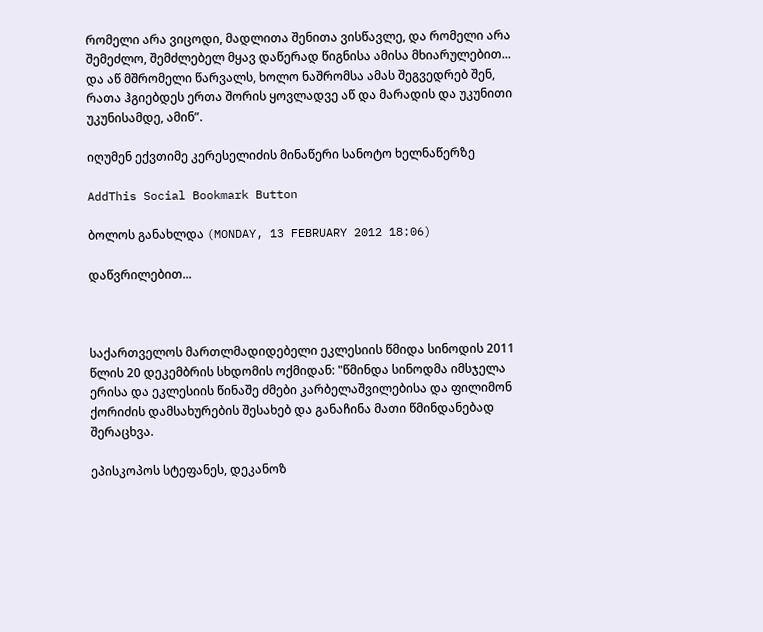რომელი არა ვიცოდი, მადლითა შენითა ვისწავლე, და რომელი არა შემეძლო, შემძლებელ მყავ დაწერად წიგნისა ამისა მხიარულებით... და აწ მშრომელი წარვალს, ხოლო ნაშრომსა ამას შეგვედრებ შენ, რათა ჰგიებდეს ერთა შორის ყოვლადვე აწ და მარადის და უკუნითი უკუნისამდე, ამინ”.

იღუმენ ექვთიმე კერესელიძის მინაწერი სანოტო ხელნაწერზე

AddThis Social Bookmark Button

ბოლოს განახლდა (MONDAY, 13 FEBRUARY 2012 18:06)

დაწვრილებით...



საქართველოს მართლმადიდებელი ეკლესიის წმიდა სინოდის 2011 წლის 20 დეკემბრის სხდომის ოქმიდან: "წმინდა სინოდმა იმსჯელა ერისა და ეკლესიის წინაშე ძმები კარბელაშვილებისა და ფილიმონ ქორიძის დამსახურების შესახებ და განაჩინა მათი წმინდანებად შერაცხვა.

ეპისკოპოს სტეფანეს, დეკანოზ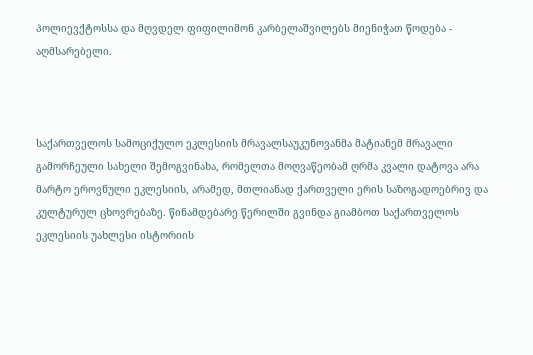პოლიევქტოსსა და მღვდელ ფიფილიმონ კარბელაშვილებს მიენიჭათ წოდება - აღმსარებელი.



საქართველოს სამოციქულო ეკლესიის მრავალსაუკუნოვანმა მატიანემ მრავალი გამორჩეული სახელი შემოგვინახა, რომელთა მოღვაწეობამ ღრმა კვალი დატოვა არა მარტო ეროვნული ეკლესიის, არამედ, მთლიანად ქართველი ერის საზოგადოებრივ და კულტურულ ცხოვრებაზე. წინამდებარე წერილში გვინდა გიამბოთ საქართველოს ეკლესიის უახლესი ისტორიის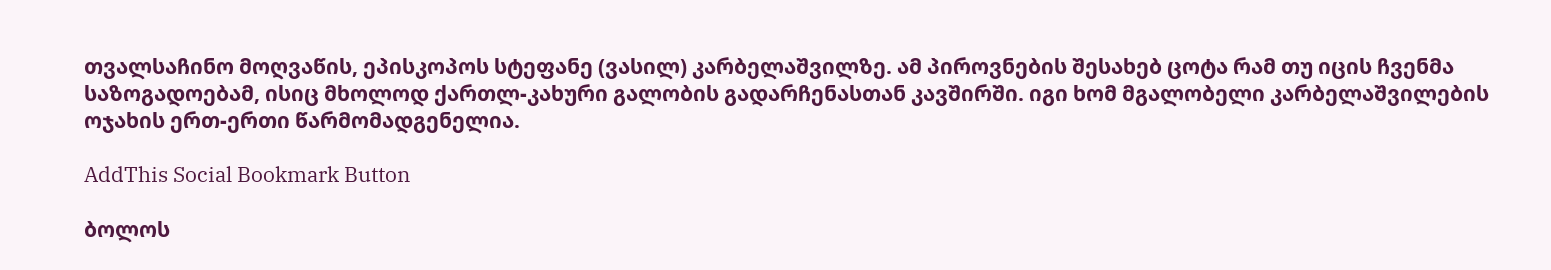თვალსაჩინო მოღვაწის, ეპისკოპოს სტეფანე (ვასილ) კარბელაშვილზე. ამ პიროვნების შესახებ ცოტა რამ თუ იცის ჩვენმა საზოგადოებამ, ისიც მხოლოდ ქართლ-კახური გალობის გადარჩენასთან კავშირში. იგი ხომ მგალობელი კარბელაშვილების ოჯახის ერთ-ერთი წარმომადგენელია.

AddThis Social Bookmark Button

ბოლოს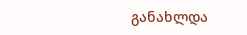განახლდა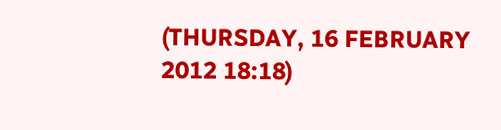(THURSDAY, 16 FEBRUARY 2012 18:18)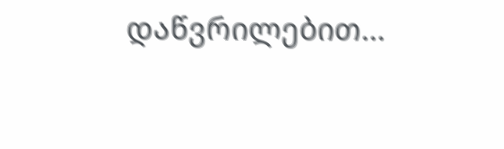დაწვრილებით...